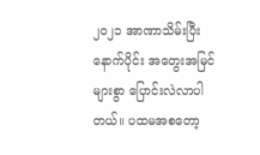၂၀၂၁ အာဏာသိမ်းပြီးနောက်ပိုင်း အတွေးအမြင်များစွာ ပြောင်းလဲလာပါတယ်။ ပထမအစတော့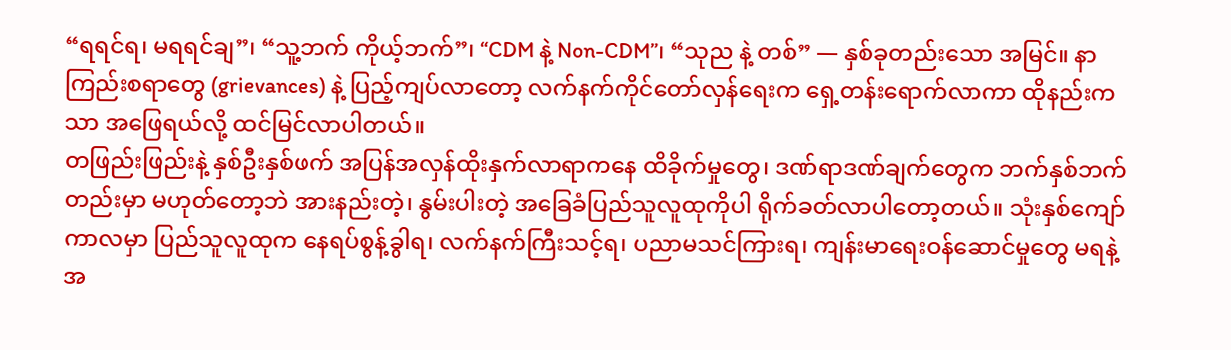“ရရင်ရ၊ မရရင်ချ”၊ “သူ့ဘက် ကိုယ့်ဘက်”၊ “CDM နဲ့ Non-CDM”၊ “သုည နဲ့ တစ်” — နှစ်ခုတည်းသော အမြင်။ နာကြည်းစရာတွေ (grievances) နဲ့ ပြည့်ကျပ်လာတော့ လက်နက်ကိုင်တော်လှန်ရေးက ရှေ့တန်းရောက်လာကာ ထိုနည်းကသာ အဖြေရယ်လို့ ထင်မြင်လာပါတယ်။
တဖြည်းဖြည်းနဲ့ နှစ်ဦးနှစ်ဖက် အပြန်အလှန်ထိုးနှက်လာရာကနေ ထိခိုက်မှုတွေ၊ ဒဏ်ရာဒဏ်ချက်တွေက ဘက်နှစ်ဘက်တည်းမှာ မဟုတ်တော့ဘဲ အားနည်းတဲ့၊ နွမ်းပါးတဲ့ အခြေခံပြည်သူလူထုကိုပါ ရိုက်ခတ်လာပါတော့တယ်။ သုံးနှစ်ကျော်ကာလမှာ ပြည်သူလူထုက နေရပ်စွန့်ခွါရ၊ လက်နက်ကြီးသင့်ရ၊ ပညာမသင်ကြားရ၊ ကျန်းမာရေးဝန်ဆောင်မှုတွေ မရနဲ့ အ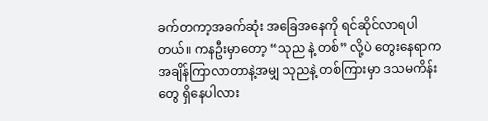ခက်တကာ့အခက်ဆုံး အခြေအနေကို ရင်ဆိုင်လာရပါတယ်။ ကနဦးမှာတော့ “သုည နဲ့ တစ်” လို့ပဲ တွေးနေရာက အချိန်ကြာလာတာနဲ့အမျှ သုညနဲ့ တစ်ကြားမှာ ဒသမကိန်းတွေ ရှိနေပါလား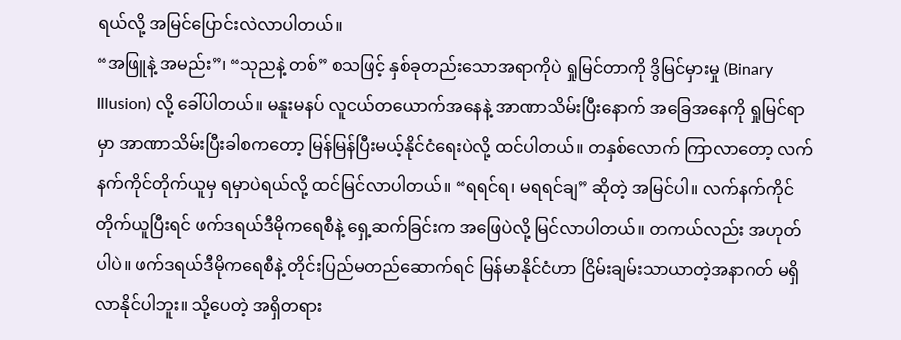ရယ်လို့ အမြင်ပြောင်းလဲလာပါတယ်။
“အဖြူနဲ့ အမည်း”၊ “သုညနဲ့ တစ်” စသဖြင့် နှစ်ခုတည်းသောအရာကိုပဲ ရှုမြင်တာကို ဒွိမြင်မှားမှု (Binary Illusion) လို့ ခေါ်ပါတယ်။ မနူးမနပ် လူငယ်တယောက်အနေနဲ့ အာဏာသိမ်းပြီးနောက် အခြေအနေကို ရှုမြင်ရာမှာ အာဏာသိမ်းပြီးခါစကတော့ မြန်မြန်ပြီးမယ့်နိုင်ငံရေးပဲလို့ ထင်ပါတယ်။ တနှစ်လောက် ကြာလာတော့ လက်နက်ကိုင်တိုက်ယူမှ ရမှာပဲရယ်လို့ ထင်မြင်လာပါတယ်။ “ရရင်ရ၊ မရရင်ချ” ဆိုတဲ့ အမြင်ပါ။ လက်နက်ကိုင်တိုက်ယူပြီးရင် ဖက်ဒရယ်ဒီမိုကရေစီနဲ့ ရှေ့ဆက်ခြင်းက အဖြေပဲလို့ မြင်လာပါတယ်။ တကယ်လည်း အဟုတ်ပါပဲ။ ဖက်ဒရယ်ဒီမိုကရေစီနဲ့ တိုင်းပြည်မတည်ဆောက်ရင် မြန်မာနိုင်ငံဟာ ငြိမ်းချမ်းသာယာတဲ့အနာဂတ် မရှိလာနိုင်ပါဘူး။ သို့ပေတဲ့ အရှိတရား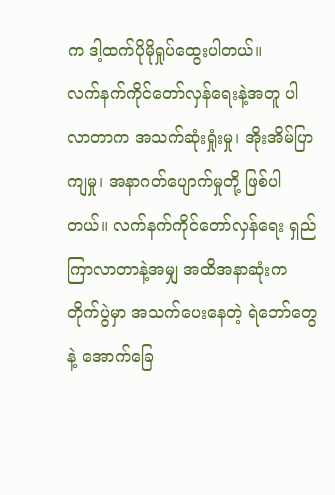က ဒါ့ထက်ပိုမိုရှုပ်ထွေးပါတယ်။
လက်နက်ကိုင်တော်လှန်ရေးနဲ့အတူ ပါလာတာက အသက်ဆုံးရှုံးမှု၊ အိုးအိမ်ပြာကျမှု၊ အနာဂတ်ပျောက်မှုတို့ ဖြစ်ပါတယ်။ လက်နက်ကိုင်တော်လှန်ရေး ရှည်ကြာလာတာနဲ့အမျှ အထိအနာဆုံးက တိုက်ပွဲမှာ အသက်ပေးနေတဲ့ ရဲဘော်တွေနဲ့ အောက်ခြေ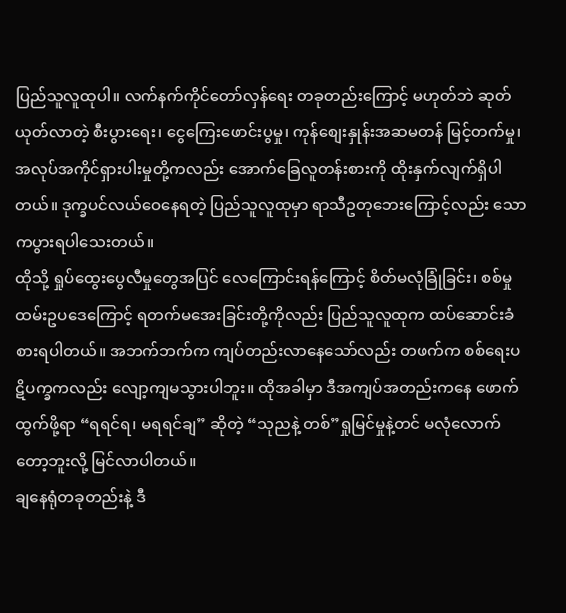ပြည်သူလူထုပါ။ လက်နက်ကိုင်တော်လှန်ရေး တခုတည်းကြောင့် မဟုတ်ဘဲ ဆုတ်ယုတ်လာတဲ့ စီးပွားရေး၊ ငွေကြေးဖောင်းပွမှု၊ ကုန်စျေးနှုန်းအဆမတန် မြင့်တက်မှု၊ အလုပ်အကိုင်ရှားပါးမှုတို့ကလည်း အောက်ခြေလူတန်းစားကို ထိုးနှက်လျက်ရှိပါတယ်။ ဒုက္ခပင်လယ်ဝေနေရတဲ့ ပြည်သူလူထုမှာ ရာသီဥတုဘေးကြောင့်လည်း သောကပွားရပါသေးတယ်။
ထိုသို့ ရှုပ်ထွေးပွေလီမှုတွေအပြင် လေကြောင်းရန်ကြောင့် စိတ်မလုံခြုံခြင်း၊ စစ်မှုထမ်းဥပဒေကြောင့် ရတက်မအေးခြင်းတို့ကိုလည်း ပြည်သူလူထုက ထပ်ဆောင်းခံစားရပါတယ်။ အဘက်ဘက်က ကျပ်တည်းလာနေသော်လည်း တဖက်က စစ်ရေးပဋိပက္ခကလည်း လျော့ကျမသွားပါဘူး။ ထိုအခါမှာ ဒီအကျပ်အတည်းကနေ ဖောက်ထွက်ဖို့ရာ “ရရင်ရ၊ မရရင်ချ” ဆိုတဲ့ “သုညနဲ့ တစ်”ရှုမြင်မှုနဲ့တင် မလုံလောက်တော့ဘူးလို့ မြင်လာပါတယ်။
ချနေရုံတခုတည်းနဲ့ ဒီ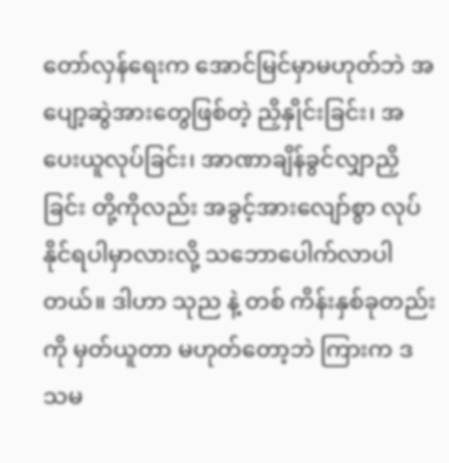တော်လှန်ရေးက အောင်မြင်မှာမဟုတ်ဘဲ အပျော့ဆွဲအားတွေဖြစ်တဲ့ ညှိနှိုင်းခြင်း၊ အပေးယူလုပ်ခြင်း၊ အာဏာချိန်ခွင်လျှာညှိခြင်း တို့ကိုလည်း အခွင့်အားလျော်စွာ လုပ်နိုင်ရပါမှာလားလို့ သဘောပေါက်လာပါတယ်။ ဒါဟာ သုည နဲ့ တစ် ကိန်းနှစ်ခုတည်းကို မှတ်ယူတာ မဟုတ်တော့ဘဲ ကြားက ဒသမ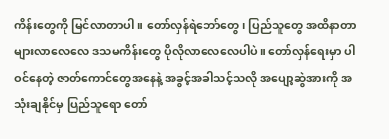ကိန်းတွေကို မြင်လာတာပါ။ တော်လှန်ရဲဘော်တွေ၊ ပြည်သူတွေ အထိနာတာ များလာလေလေ ဒသမကိန်းတွေ ပိုလိုလာလေလေပါပဲ။ တော်လှန်ရေးမှာ ပါဝင်နေတဲ့ ဇာတ်ကောင်တွေအနေနဲ့ အခွင့်အခါသင့်သလို အပျော့ဆွဲအားကို အသုံးချနိုင်မှ ပြည်သူရော တော်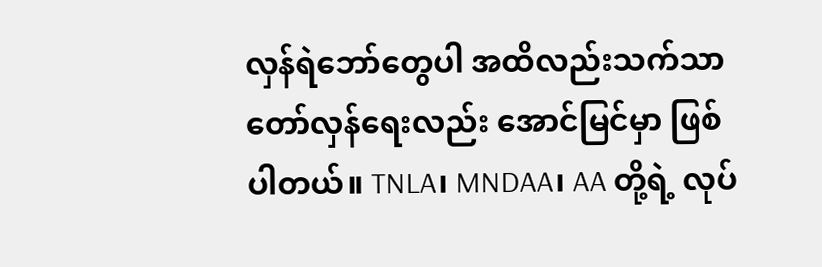လှန်ရဲဘော်တွေပါ အထိလည်းသက်သာ တော်လှန်ရေးလည်း အောင်မြင်မှာ ဖြစ်ပါတယ်။ TNLA၊ MNDAA၊ AA တို့ရဲ့ လုပ်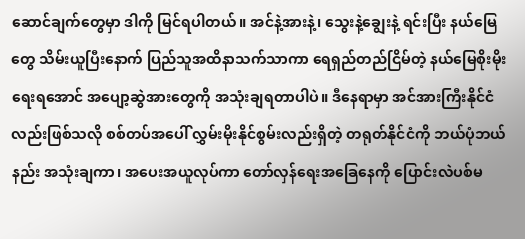ဆောင်ချက်တွေမှာ ဒါကို မြင်ရပါတယ်။ အင်နဲ့အားနဲ့၊ သွေးနဲ့ချွေးနဲ့ ရင်းပြီး နယ်မြေတွေ သိမ်းယူပြီးနောက် ပြည်သူအထိနာသက်သာကာ ရေရှည်တည်ငြိမ်တဲ့ နယ်မြေစိုးမိုးရေးရအောင် အပျော့ဆွဲအားတွေကို အသုံးချရတာပါပဲ။ ဒီနေရာမှာ အင်အားကြီးနိုင်ငံလည်းဖြစ်သလို စစ်တပ်အပေါ် လွှမ်းမိုးနိုင်စွမ်းလည်းရှိတဲ့ တရုတ်နိုင်ငံကို ဘယ်ပုံဘယ်နည်း အသုံးချကာ၊ အပေးအယူလုပ်ကာ တော်လှန်ရေးအခြေနေကို ပြောင်းလဲပစ်မ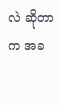လဲ ဆိုတာက အခ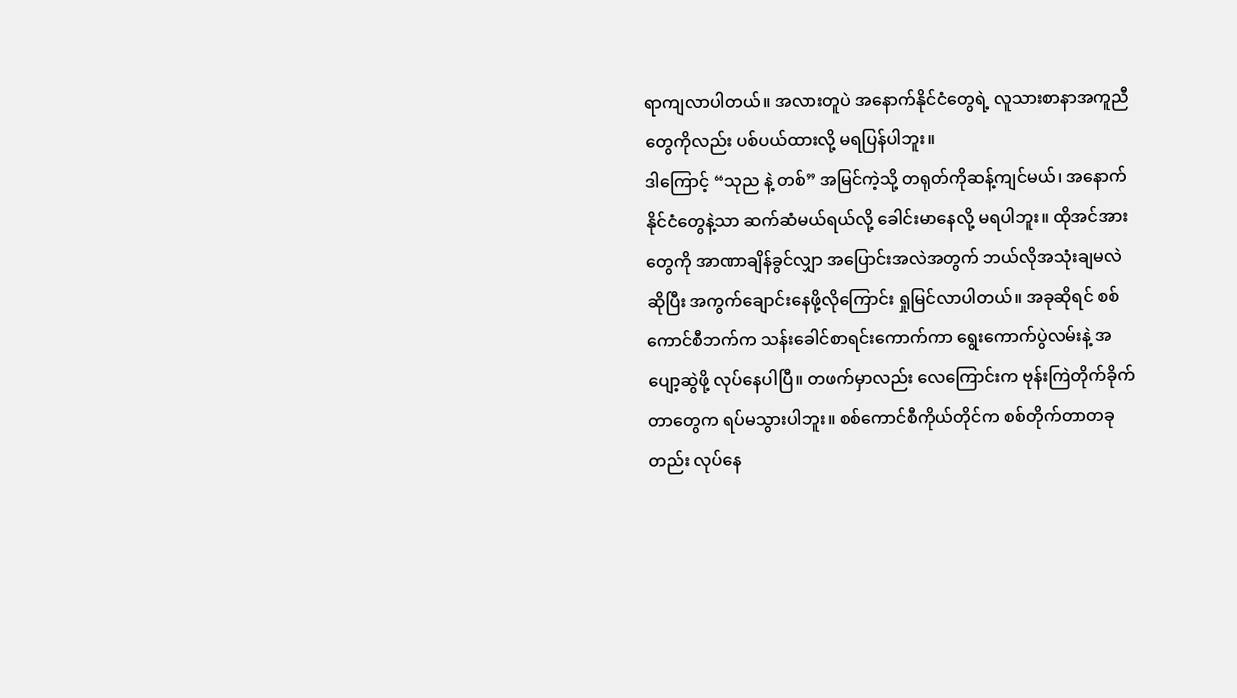ရာကျလာပါတယ်။ အလားတူပဲ အနောက်နိုင်ငံတွေရဲ့ လူသားစာနာအကူညီတွေကိုလည်း ပစ်ပယ်ထားလို့ မရပြန်ပါဘူး။
ဒါကြောင့် “သုည နဲ့ တစ်” အမြင်ကဲ့သို့ တရုတ်ကိုဆန့်ကျင်မယ်၊ အနောက်နိုင်ငံတွေနဲ့သာ ဆက်ဆံမယ်ရယ်လို့ ခေါင်းမာနေလို့ မရပါဘူး။ ထိုအင်အားတွေကို အာဏာချိန်ခွင်လျှာ အပြောင်းအလဲအတွက် ဘယ်လိုအသုံးချမလဲဆိုပြီး အကွက်ချောင်းနေဖို့လိုကြောင်း ရှုမြင်လာပါတယ်။ အခုဆိုရင် စစ်ကောင်စီဘက်က သန်းခေါင်စာရင်းကောက်ကာ ရွေးကောက်ပွဲလမ်းနဲ့ အပျော့ဆွဲဖို့ လုပ်နေပါပြီ။ တဖက်မှာလည်း လေကြောင်းက ဗုန်းကြဲတိုက်ခိုက်တာတွေက ရပ်မသွားပါဘူး။ စစ်ကောင်စီကိုယ်တိုင်က စစ်တိုက်တာတခုတည်း လုပ်နေ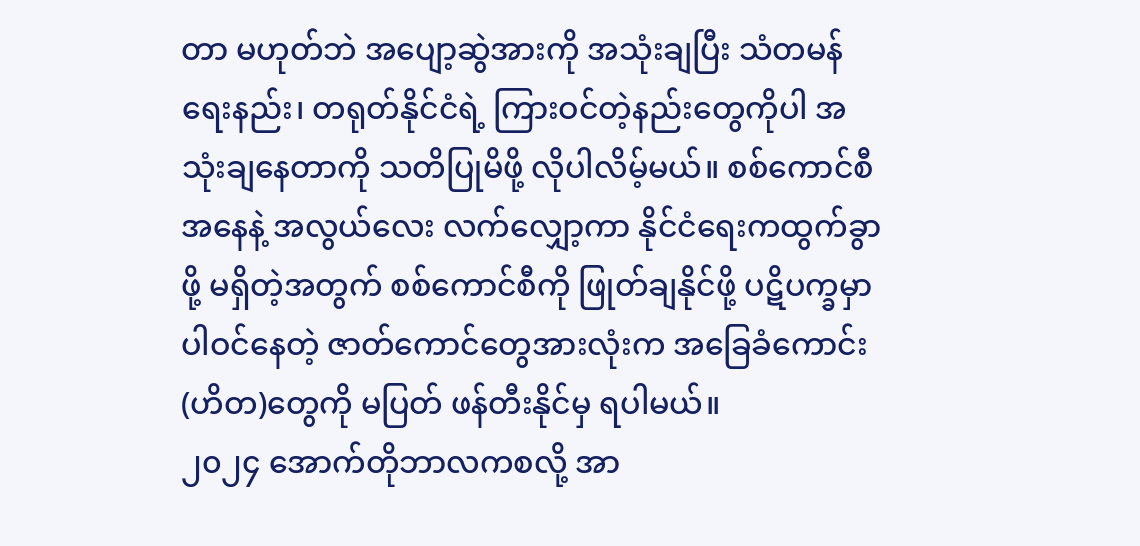တာ မဟုတ်ဘဲ အပျော့ဆွဲအားကို အသုံးချပြီး သံတမန်ရေးနည်း၊ တရုတ်နိုင်ငံရဲ့ ကြားဝင်တဲ့နည်းတွေကိုပါ အသုံးချနေတာကို သတိပြုမိဖို့ လိုပါလိမ့်မယ်။ စစ်ကောင်စီအနေနဲ့ အလွယ်လေး လက်လျှော့ကာ နိုင်ငံရေးကထွက်ခွာဖို့ မရှိတဲ့အတွက် စစ်ကောင်စီကို ဖြုတ်ချနိုင်ဖို့ ပဋိပက္ခမှာ ပါဝင်နေတဲ့ ဇာတ်ကောင်တွေအားလုံးက အခြေခံကောင်း(ဟိတ)တွေကို မပြတ် ဖန်တီးနိုင်မှ ရပါမယ်။
၂၀၂၄ အောက်တိုဘာလကစလို့ အာ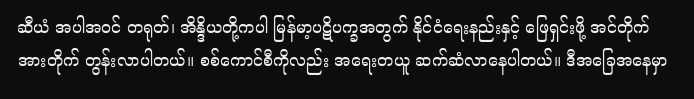ဆီယံ အပါအဝင် တရုတ်၊ အိန္ဒိယတို့ကပါ မြန်မာ့ပဋိပက္ခအတွက် နိုင်ငံရေးနည်းနှင့် ဖြေရှင်းဖို့ အင်တိုက်အားတိုက် တွန်းလာပါတယ်။ စစ်ကောင်စီကိုလည်း အရေးတယူ ဆက်ဆံလာနေပါတယ်။ ဒီအခြေအနေမှာ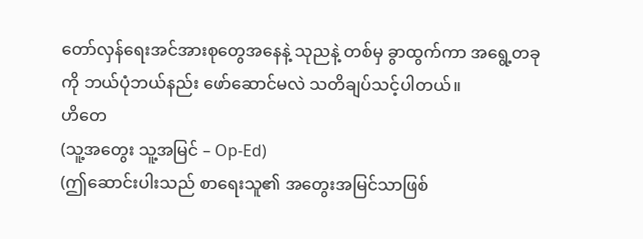တော်လှန်ရေးအင်အားစုတွေအနေနဲ့ သုညနဲ့ တစ်မှ ခွာထွက်ကာ အရွေ့တခုကို ဘယ်ပုံဘယ်နည်း ဖော်ဆောင်မလဲ သတိချပ်သင့်ပါတယ်။
ဟိတေ
(သူ့အတွေး သူ့အမြင် – Op-Ed)
(ဤဆောင်းပါးသည် စာရေးသူ၏ အတွေးအမြင်သာဖြစ်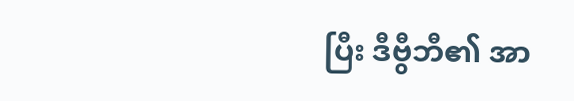ပြီး ဒီဗွီဘီ၏ အာ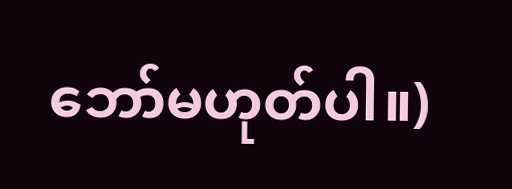ဘော်မဟုတ်ပါ။)